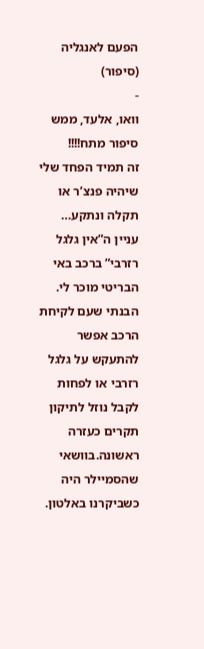הפעם לאנגליה (סיפור)
-
וואו, אלעד, ממש סיפור מתח!!!!
זה תמיד הפחד שלי שיהיה פנצ’ר או תקלה ונתקע…
עניין ה”אין גלגל רזרבי” ברכב באי הבריטי מוכר לי. הבנתי שעם לקיחת הרכב אפשר להתעקש על גלגל רזרבי או לפחות לקבל נוזל לתיקון תקרים כעזרה ראשונה.בוושאי שהסמיילר היה כשביקרנו באלטון.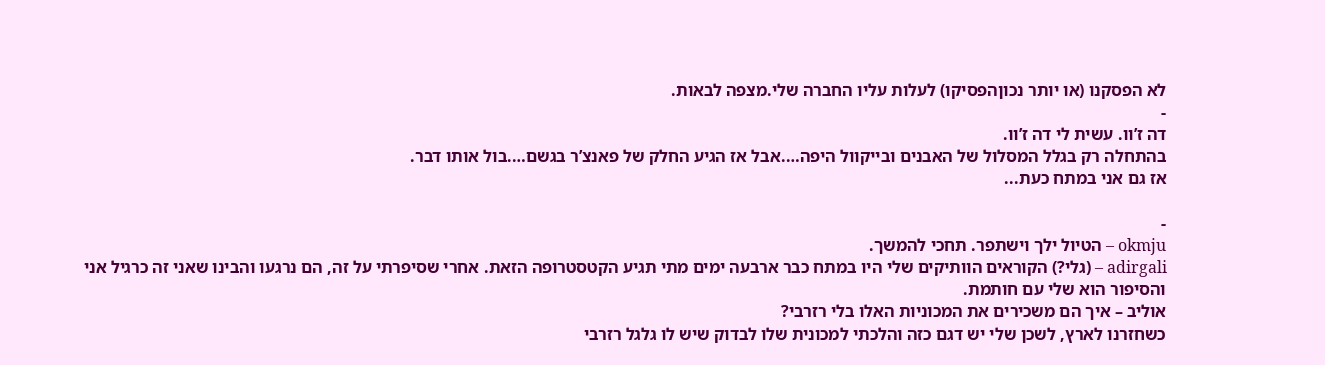לא הפסקנו (או יותר נכוןהפסיקו) לעלות עליו החברה שלי.מצפה לבאות.
-
דה ז’וו. עשית לי דה ז’וו.
בהתחלה רק בגלל המסלול של האבנים ובייקוול היפה….אבל אז הגיע החלק של פאנצ’ר בגשם….בול אותו דבר.
אז גם אני במתח כעת...

-
okmju – הטיול ילך וישתפר. תחכי להמשך.
adirgali – (גלי?) הקוראים הוותיקים שלי היו במתח כבר ארבעה ימים מתי תגיע הקטסטרופה הזאת. אחרי שסיפרתי על זה, הם נרגעו והבינו שאני זה כרגיל אני והסיפור הוא שלי עם חותמת.
אוליב – איך הם משכירים את המכוניות האלו בלי רזרבי?
כשחזרנו לארץ, לשכן שלי יש דגם כזה והלכתי למכונית שלו לבדוק שיש לו גלגל רזרבי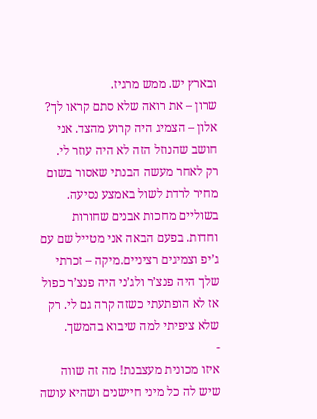ובארץ יש. ממש מרגיז.
שרון – את רואה שלא סתם קראו לך?
אלון – הצמיג היה קרוע מהצד. אני חושב שהנוזל הזה לא היה עוזר לי.
רק לאחר מעשה הבנתי שאסור בשום מחיר לרדת לשול באמצע נסיעה. בשוליים מחכות אבנים שחורות וחדות. בפעם הבאה אני מטייל שם עם ג’יפ וצמיגים רציניים.מיקה – זכרתי שלך היה פנצ’ר ולג’ני היה פנצ’ר כפול אז לא הופתעתי כשזה קרה גם לי. רק שלא ציפיתי למה שיבוא בהמשך.
-
איזו מכונית מעצבנת! מה זה שווה שיש לה כל מיני חיישנים ושהיא עושה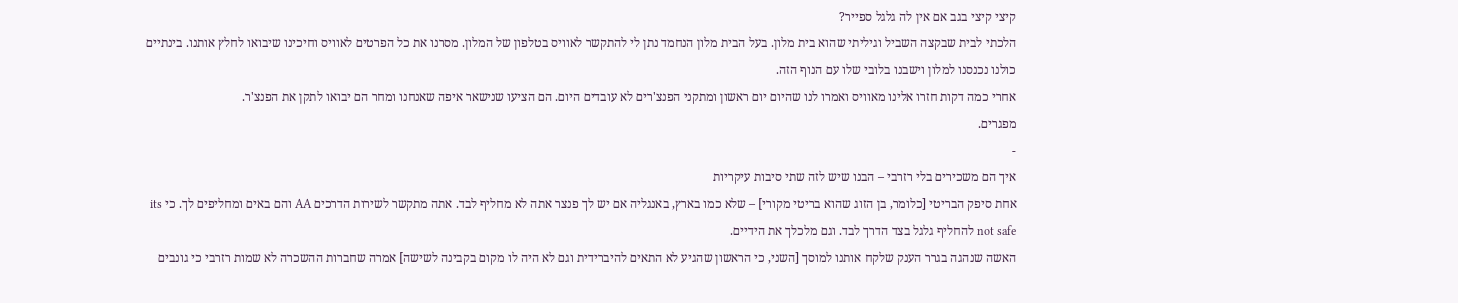קיצי קיצי בגב אם אין לה גלגל ספייר?
הלכתי לבית שבקצה השביל וגיליתי שהוא בית מלון. בעל הבית מלון הנחמד נתן לי להתקשר לאוויס בטלפון של המלון. מסרנו את כל הפרטים לאוויס וחיכינו שיבואו לחלץ אותנו. בינתיים כולנו נכנסנו למלון וישבנו בלובי שלו עם הנוף הזה.
אחרי כמה דקות חזרו אלינו מאוויס ואמרו לנו שהיום יום ראשון ומתקני הפנצ'רים לא עובדים היום. הם הציעו שנישאר איפה שאנחנו ומחר הם יבואו לתקן את הפנצ'ר.
מפגרים.
-
איך הם משכירים בלי רזרבי – הבנו שיש לזה שתי סיבות עיקריות
אחת סיפק הבריטי [כלומר, בן הזוג שהוא בריטי מקורי] – שלא כמו בארץ, באנגליה אם יש לך פנצר אתה לא מחליף לבד. אתה מתקשר לשירות הדרכים AA והם באים ומחליפים לך. כי its not safe להחליף גלגל בצד הדרך לבד. וגם מלכלך את הידיים.
האשה שנהגה בגרר הענק שלקח אותנו למוסך [השני, כי הראשון שהגיע לא התאים להיברידית וגם לא היה לו מקום בקבינה לשישה] אמרה שחברות ההשכרה לא שמות רזרבי כי גונבים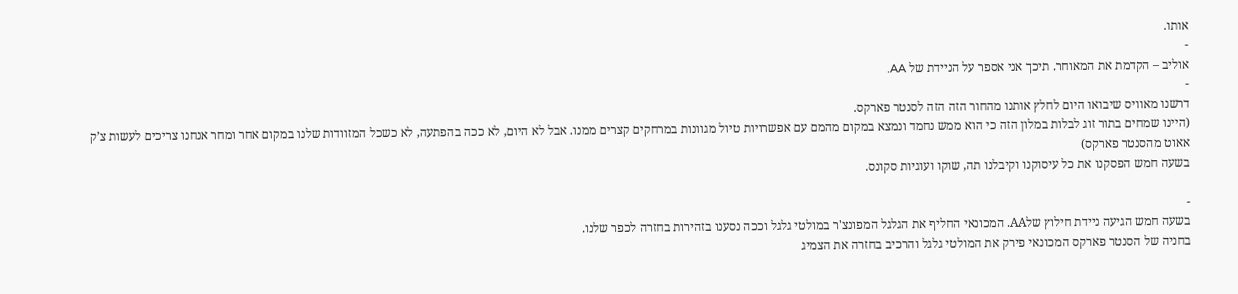אותו.
-
אוליב – הקדמת את המאוחר. תיכך אני אספר על הניידת של AA.
-
דרשנו מאוויס שיבואו היום לחלץ אותנו מהחור הזה הזה לסנטר פארקס.
(היינו שמחים בתור זוג לבלות במלון הזה כי הוא ממש נחמד ונמצא במקום מהמם עם אפשרויות טיול מגוונות במרחקים קצרים ממנו. אבל לא היום, לא ככה בהפתעה, לא כשכל המזוודות שלנו במקום אחר ומחר אנחנו צריכים לעשות צ’ק אאוט מהסנטר פארקס)
בשעה חמש הפסקנו את כל עיסוקנו וקיבלנו תה, שוקו ועוגיות סקונס.

-
בשעה חמש הגיעה ניידת חילוץ שלAA. המכונאי החליף את הגלגל המפונצ'ר במולטי גלגל וככה נסענו בזהירות בחזרה לכפר שלנו.
בחניה של הסנטר פארקס המכונאי פירק את המולטי גלגל והרכיב בחזרה את הצמיג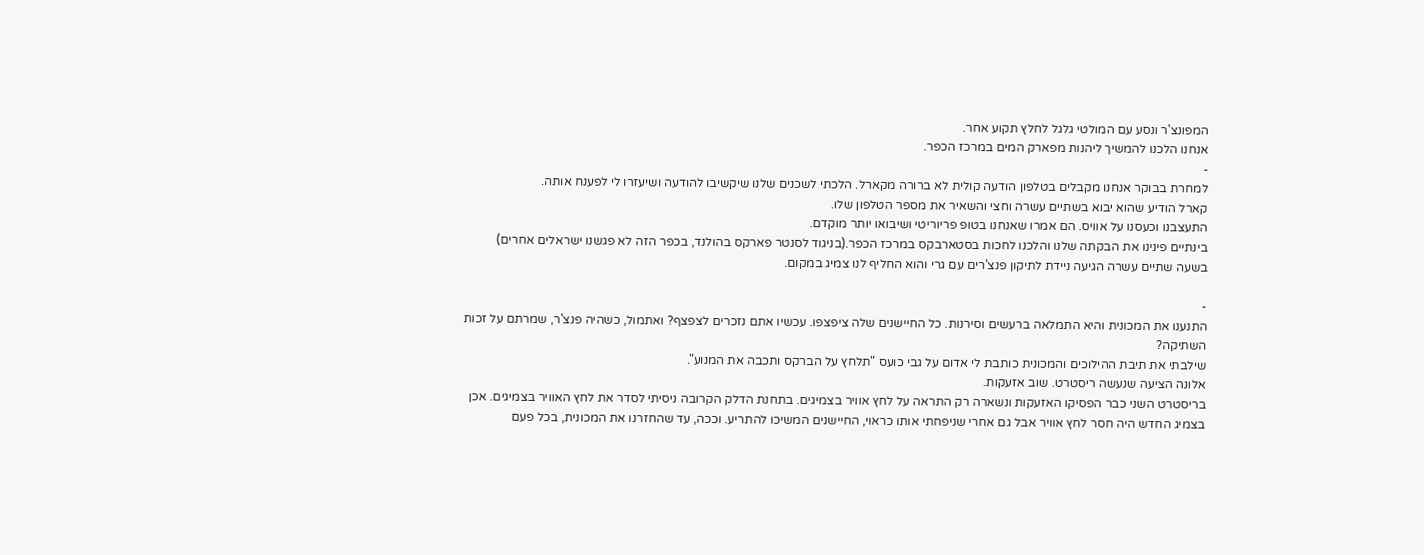המפונצ'ר ונסע עם המולטי גלגל לחלץ תקוע אחר.
אנחנו הלכנו להמשיך ליהנות מפארק המים במרכז הכפר.
-
למחרת בבוקר אנחנו מקבלים בטלפון הודעה קולית לא ברורה מקארל. הלכתי לשכנים שלנו שיקשיבו להודעה ושיעזרו לי לפענח אותה.
קארל הודיע שהוא יבוא בשתיים עשרה וחצי והשאיר את מספר הטלפון שלו.
התעצבנו וכעסנו על אוויס. הם אמרו שאנחנו בטופ פריוריטי ושיבואו יותר מוקדם.
בינתיים פינינו את הבקתה שלנו והלכנו לחכות בסטארבקס במרכז הכפר.(בניגוד לסנטר פארקס בהולנד, בכפר הזה לא פגשנו ישראלים אחרים)
בשעה שתיים עשרה הגיעה ניידת לתיקון פנצ'רים עם גרי והוא החליף לנו צמיג במקום.

-
התנענו את המכונית והיא התמלאה ברעשים וסירנות. כל החיישנים שלה ציפצפו. עכשיו אתם נזכרים לצפצף? ואתמול, כשהיה פנצ'ר, שמרתם על זכות השתיקה?
שילבתי את תיבת ההילוכים והמכונית כותבת לי אדום על גבי כועס "תלחץ על הברקס ותכבה את המנוע".
אלונה הציעה שנעשה ריסטרט. שוב אזעקות.
בריסטרט השני כבר הפסיקו האזעקות ונשארה רק התראה על לחץ אוויר בצמיגים. בתחנת הדלק הקרובה ניסיתי לסדר את לחץ האוויר בצמיגים. אכן בצמיג החדש היה חסר לחץ אוויר אבל גם אחרי שניפחתי אותו כראוי, החיישנים המשיכו להתריע. וככה, עד שהחזרנו את המכונית, בכל פעם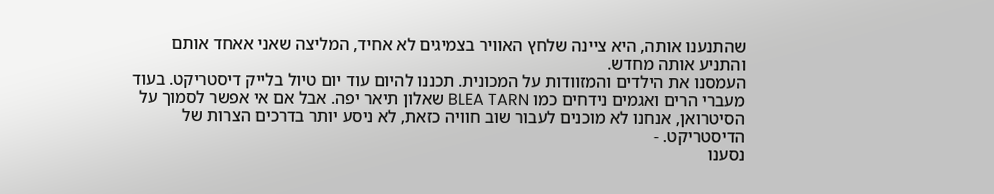שהתנענו אותה, היא ציינה שלחץ האוויר בצמיגים לא אחיד, המליצה שאני אאחד אותם והתניע אותה מחדש.
העמסנו את הילדים והמזוודות על המכונית. תכננו להיום עוד יום טיול בלייק דיסטריקט. בעוד מעברי הרים ואגמים נידחים כמו BLEA TARN שאלון תיאר יפה. אבל אם אי אפשר לסמוך על הסיטרואן, אנחנו לא מוכנים לעבור שוב חוויה כזאת, לא ניסע יותר בדרכים הצרות של הדיסטריקט. -
נסענו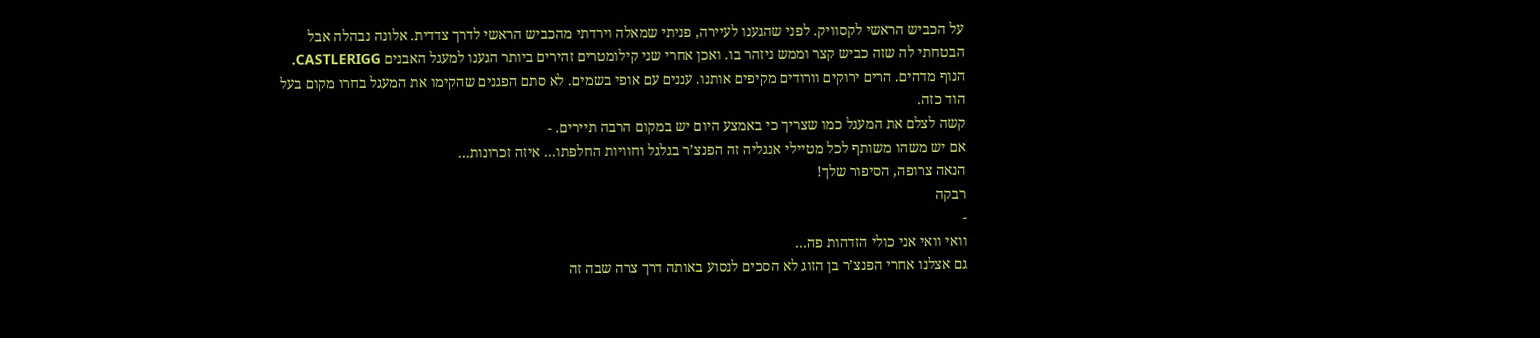על הכביש הראשי לקסוויק. לפני שהגענו לעיירה, פניתי שמאלה וירדתי מהכביש הראשי לדרך צדדית. אלונה נבהלה אבל הבטחתי לה שזה כביש קצר וממש ניזהר בו. ואכן אחרי שני קילומטרים זהירים ביותר הגענו למעגל האבנים CASTLERIGG. הנוף מדהים. הרים ירוקים וורודים מקיפים אותנו. עננים עם אופי בשמים. לא סתם הפגנים שהקימו את המעגל בחרו מקום בעל הוד כזה.
קשה לצלם את המעגל כמו שצריך כי באמצע היום יש במקום הרבה תיירים. -
אם יש משהו משותף לכל מטיילי אנגליה זה הפנצ’ר בגלגל וחוויות החלפתו… איזה זכרונות…
הנאה צרופה, הסיפור שלך!
רבקה
-
וואי וואי אני כולי הזדהות פה…
גם אצלנו אחרי הפנצ’ר בן הזוג לא הסכים לנסוע באותה דרך צרה שבה זה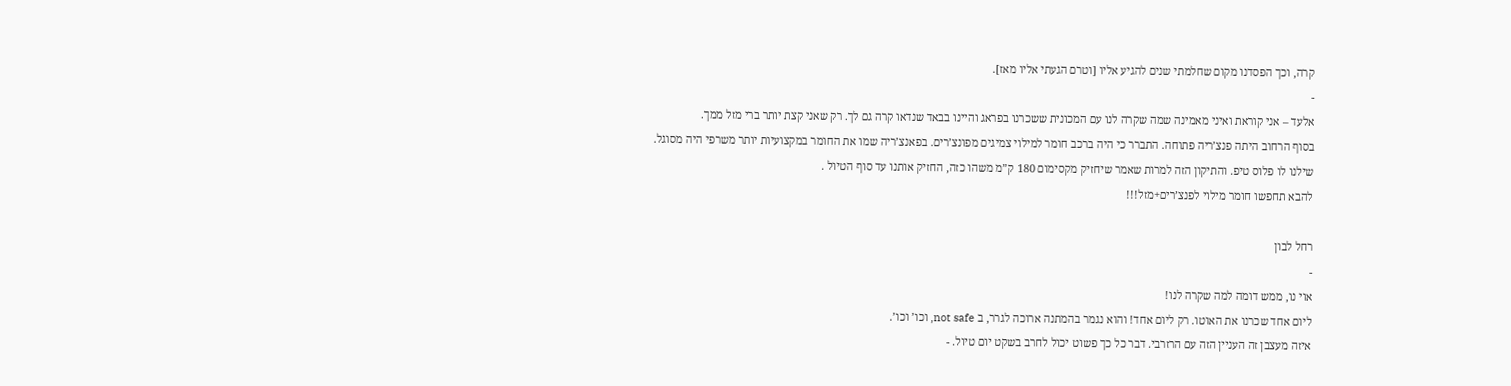קרה, וכך הפסדנו מקום שחלמתי שנים להגיע אליו [וטרם הגעתי אליו מאז].
-
אלעד – אני קוראת ואיני מאמינה שמה שקרה לנו עם המכונית ששכרנו בפראג והיינו בבאד שנדאו קרה גם לך. רק שאני קצת יותר ברי מזל ממך.
בסוף הרחוב היתה פנצ’ריה פתוחה. התברר כי היה ברכב חומר למילוי צמיגים מפונצ’רים. בפאנצ’ריה שמו את החומר במקצועיות יותר משרפי היה מסוגל.
שילנו לו פלוס טיפ. והתיקון הזה למרות שאמר שיחזיק מקסימום 180 ק”מ משהו כזה, החזיק אותנו עד סוף הטיול .
להבא תחפשו חומר מילוי לפנצ’רים+מזל!!!

רחל לבון
-
אוי נו, ממש דומה למה שקרה לנו!
ליום אחד שכרנו את האוטו. רק ליום אחד! והוא נגמר בהמתנה ארוכה לגרר, ב not safe, וכו’ וכו’.
איזה מעצבן זה העניין הזה עם הרזרבי. דבר כל כך פשוט יכול לחרב בשקט יום טיול. -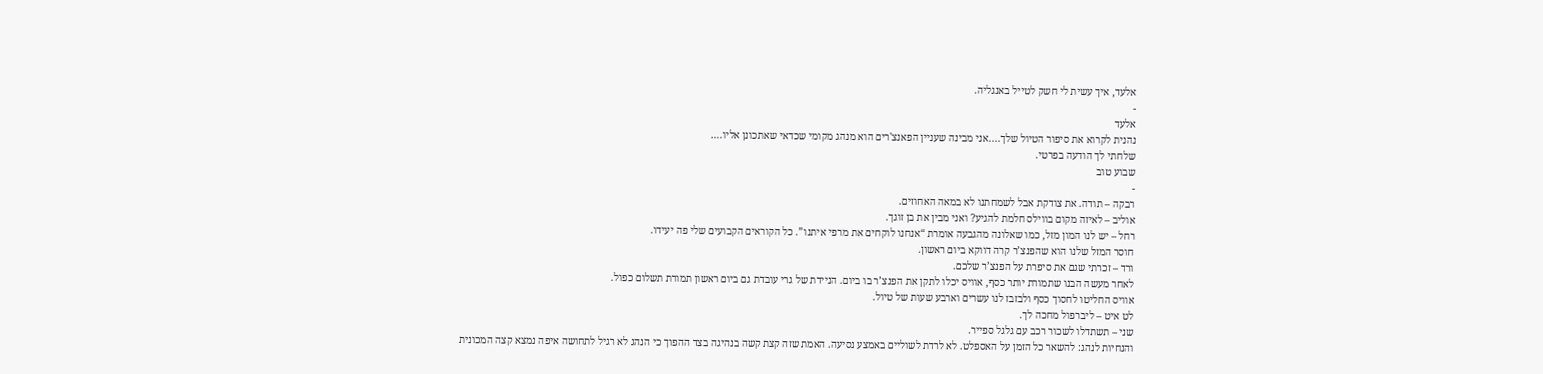אלעד, איך עשית לי חשק לטייל באנגליה.
-
אלעד
נהנית לקרוא את סיפור הטיול שלך....אני מבינה שעניין הפאנצ'רים הוא מנהג מקומי שכדאי שאתכונן אליו.…
שלחתי לך הודעה בפרטי.
שבוע טוב
-
רבקה – תודה. את צודקת אבל לשמחתנו לא במאה האחוזים.
אוליב – לאיזה מקום בווילס חלמת להגיע? ואני מבין את בן זוגך.
רחל – יש לנו המון מזל, כמו שאלונה מהגבעה אומרת “אנחנו לוקחים את מרפי איתנו”. כל הקוראים הקבועים שלי פה יעידו.
חוסר המזל שלנו הוא שהפנצ’ר קרה דווקא ביום ראשון.
ורד – זכרתי שגם את סיפרת על הפנצ’ר שלכם.
לאחר מעשה הבנו שתמורת יותר כסף, אוויס יכלו לתקן את הפנצ’ר בו ביום. הניידת של גרי עובדת גם ביום ראשון תמורת תשלום כפול.
אוויס החליטו לחסוך כסף ולבזבז לנו עשרים וארבע שעות של טיול.
לט איט – ליברפול מחכה לך.
שני – תשתדלו לשכור רכב עם גלגל ספייר.
והנחיות לנהג: להשאר כל הזמן על האספלט. לא לרדת לשוליים באמצע נסיעה. האמת שזה קצת קשה בנהיגה בצד ההפוך כי הנהג לא רגיל לתחושה איפה נמצא קצה המכונית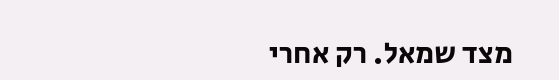מצד שמאל. רק אחרי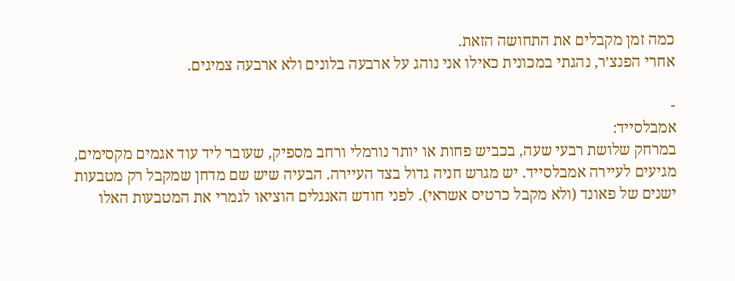כמה זמן מקבלים את התחושה הזאת.
אחרי הפנצ’ר, נהגתי במכונית כאילו אני נוהג על ארבעה בלונים ולא ארבעה צמיגים.

-
אמבלסייד:
במרחק שלושת רבעי שעה, בכביש פחות או יותר נורמלי ורחב מספיק, שעובר ליד עוד אגמים מקסימים, מגיעים לעיירה אמבלסייד. יש מגרש חניה גדול בצד העיירה. הבעיה שיש שם מדחן שמקבל רק מטבעות ישנים של פאונד (ולא מקבל כרטיס אשראי). לפני חודש האנגלים הוציאו לגמרי את המטבעות האלו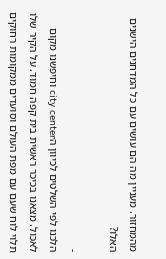מהמחזור. מעניין מה הם עושים עם כל המדחנים הישנים האלו?

-
הלכנו לפי השלטים לכיוון הcity center וחיפשנו מקום לאכול. מצאנו בכיכר ראשית בית קפה חמוד. על הקיר שלו תלוי לוח שעם עם מפת העולם וסועדים ממקומות רחוקים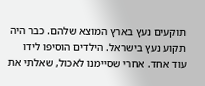תוקעים נעץ בארץ המוצא שלהם. כבר היה תקוע נעץ בישראל. הילדים הוסיפו לידו עוד אחד. אחרי שסיימנו לאכול, שאלתי את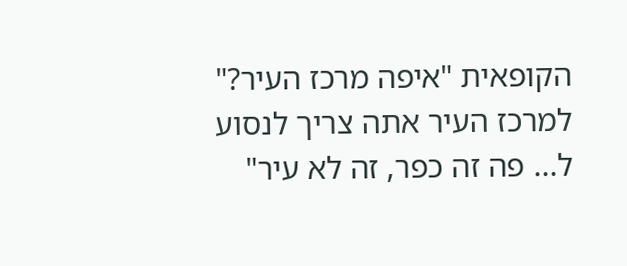הקופאית "איפה מרכז העיר?" למרכז העיר אתה צריך לנסוע ל... פה זה כפר, זה לא עיר"